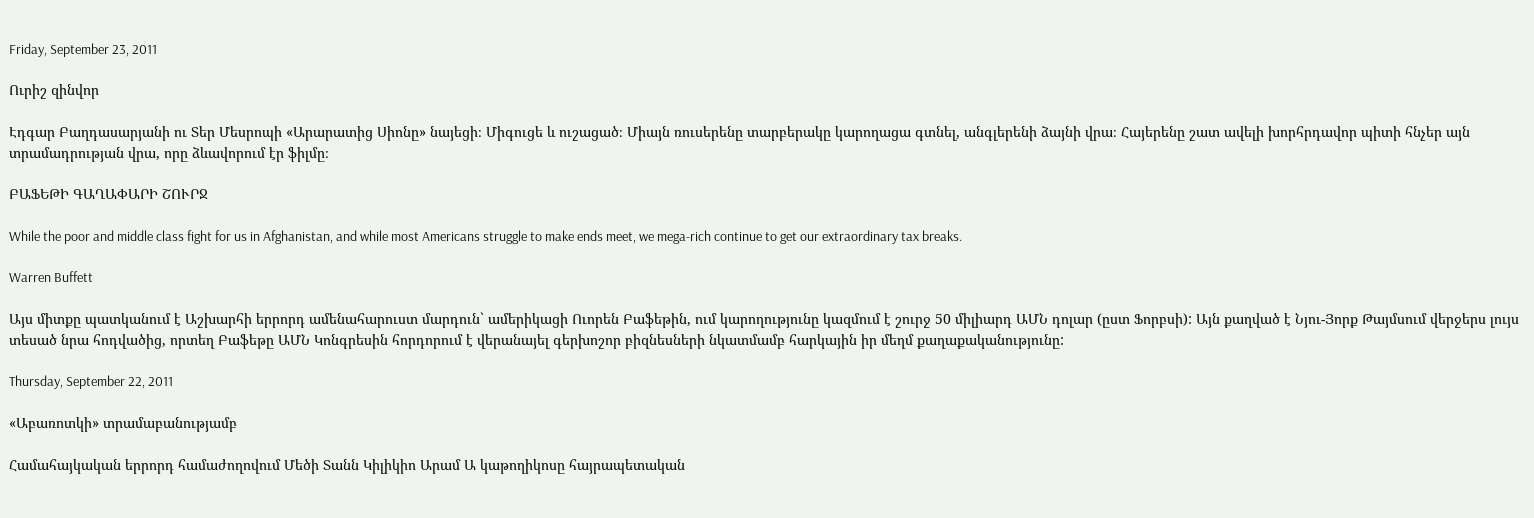Friday, September 23, 2011

Ուրիշ զինվոր

Էդգար Բաղդասարյանի ու Տեր Մեսրոպի «Արարատից Սիոնը» նայեցի։ Միգուցե և ուշացած։ Միայն ռուսերենը տարբերակը կարողացա գտնել, անգլերենի ձայնի վրա։ Հայերենը շատ ավելի խորհրդավոր պիտի հնչեր այն տրամադրության վրա, որը ձևավորում էր ֆիլմը։

ԲԱՖԵԹԻ ԳԱՂԱՓԱՐԻ ՇՈՒՐՋ

While the poor and middle class fight for us in Afghanistan, and while most Americans struggle to make ends meet, we mega-rich continue to get our extraordinary tax breaks.

Warren Buffett

Այս միտքը պատկանում է Աշխարհի երրորդ ամենահարուստ մարդուն` ամերիկացի Ուորեն Բաֆեթին, ում կարողությունը կազմում է շուրջ 50 միլիարդ ԱՄՆ դոլար (ըստ Ֆորբսի): Այն քաղված է Նյու-Յորք Թայմսում վերջերս լույս տեսած նրա հոդվածից, որտեղ Բաֆեթը ԱՄՆ Կոնգրեսին հորդորում է վերանայել գերխոշոր բիզնեսների նկատմամբ հարկային իր մեղմ քաղաքականությունը:

Thursday, September 22, 2011

«Աբառոտկի» տրամաբանությամբ

Համահայկական երրորդ համաժողովում Մեծի Տանն Կիլիկիո Արամ Ա կաթողիկոսը հայրապետական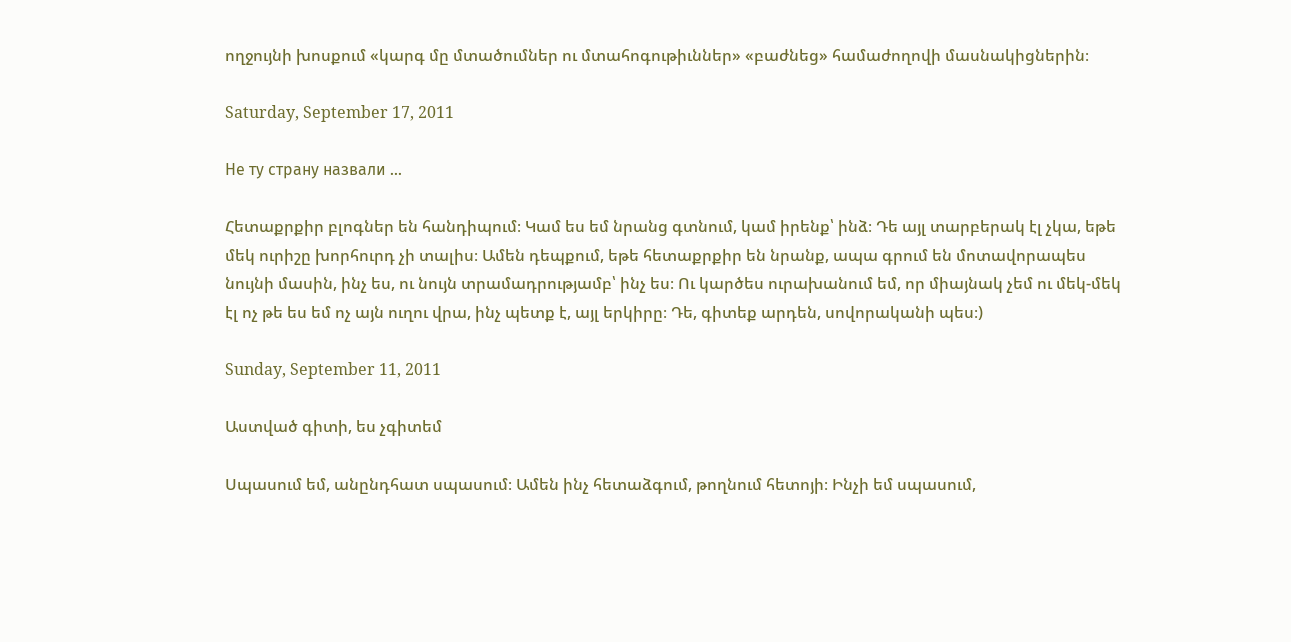ողջույնի խոսքում «կարգ մը մտածումներ ու մտահոգութիւններ» «բաժնեց» համաժողովի մասնակիցներին։

Saturday, September 17, 2011

Не ту страну назвали ...

Հետաքրքիր բլոգներ են հանդիպում։ Կամ ես եմ նրանց գտնում, կամ իրենք՝ ինձ։ Դե այլ տարբերակ էլ չկա, եթե մեկ ուրիշը խորհուրդ չի տալիս։ Ամեն դեպքում, եթե հետաքրքիր են նրանք, ապա գրում են մոտավորապես նույնի մասին, ինչ ես, ու նույն տրամադրությամբ՝ ինչ ես։ Ու կարծես ուրախանում եմ, որ միայնակ չեմ ու մեկ-մեկ էլ ոչ թե ես եմ ոչ այն ուղու վրա, ինչ պետք է, այլ երկիրը։ Դե, գիտեք արդեն, սովորականի պես։)

Sunday, September 11, 2011

Աստված գիտի, ես չգիտեմ

Սպասում եմ, անընդհատ սպասում։ Ամեն ինչ հետաձգում, թողնում հետոյի։ Ինչի եմ սպասում,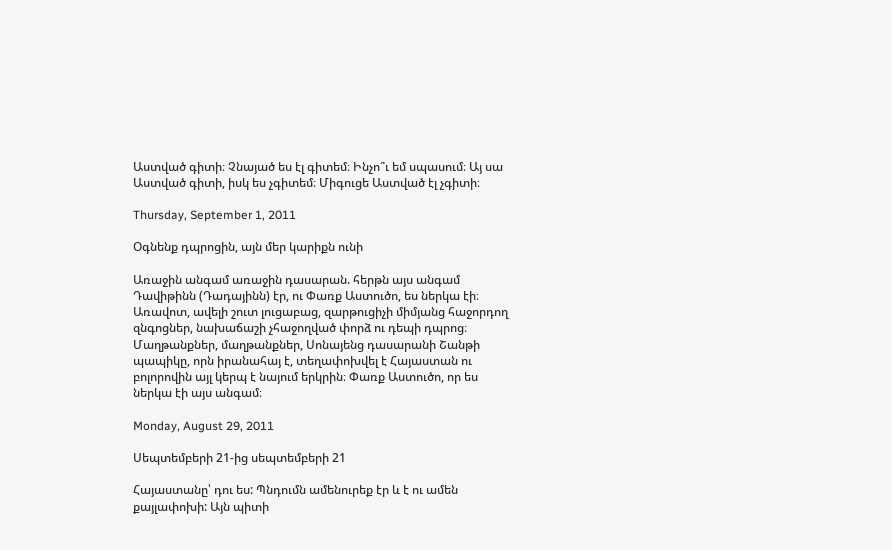Աստված գիտի։ Չնայած ես էլ գիտեմ։ Ինչո՞ւ եմ սպասում։ Այ սա Աստված գիտի, իսկ ես չգիտեմ։ Միգուցե Աստված էլ չգիտի։

Thursday, September 1, 2011

Օգնենք դպրոցին, այն մեր կարիքն ունի

Առաջին անգամ առաջին դասարան. հերթն այս անգամ Դավիթինն (Դադայինն) էր, ու Փառք Աստուծո, ես ներկա էի։ Առավոտ, ավելի շուտ լուցաբաց, զարթուցիչի միմյանց հաջորդող զնգոցներ, նախաճաշի չհաջողված փորձ ու դեպի դպրոց։ Մաղթանքներ, մաղթանքներ, Սոնայենց դասարանի Շանթի պապիկը, որն իրանահայ է, տեղափոխվել է Հայաստան ու բոլորովին այլ կերպ է նայում երկրին։ Փառք Աստուծո, որ ես ներկա էի այս անգամ։

Monday, August 29, 2011

Սեպտեմբերի 21-ից սեպտեմբերի 21

Հայաստանը՝ դու ես: Պնդումն ամենուրեք էր և է ու ամեն քայլափոխի: Այն պիտի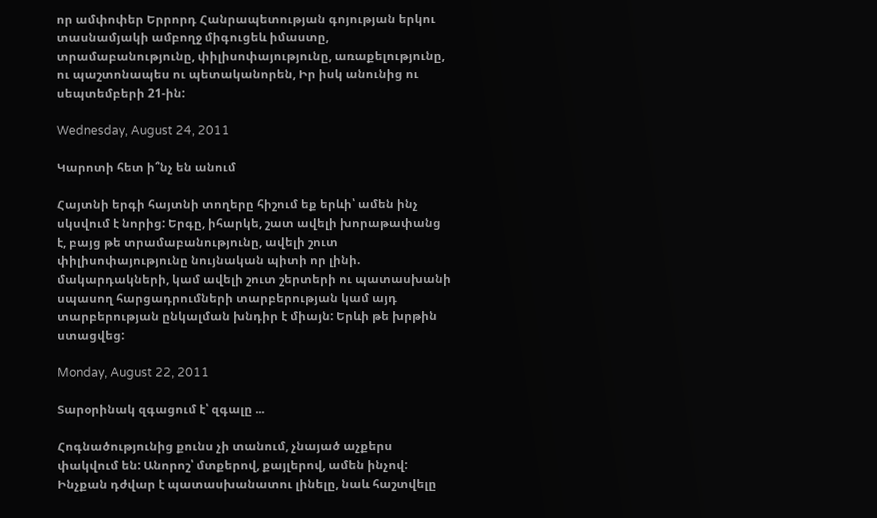որ ամփոփեր Երրորդ Հանրապետության գոյության երկու տասնամյակի ամբողջ միգուցեև իմաստը, տրամաբանությունը, փիլիսոփայությունը, առաքելությունը, ու պաշտոնապես ու պետականորեն, Իր իսկ անունից ու սեպտեմբերի 21-ին:

Wednesday, August 24, 2011

Կարոտի հետ ի՞նչ են անում

Հայտնի երգի հայտնի տողերը հիշում եք երևի՝ ամեն ինչ սկսվում է նորից: Երգը, իհարկե, շատ ավելի խորաթափանց է, բայց թե տրամաբանությունը, ավելի շուտ փիլիսոփայությունը նույնական պիտի որ լինի. մակարդակների, կամ ավելի շուտ շերտերի ու պատասխանի սպասող հարցադրումների տարբերության կամ այդ տարբերության ընկալման խնդիր է միայն: Երևի թե խրթին ստացվեց:

Monday, August 22, 2011

Տարօրինակ զգացում է՝ զգալը ...

Հոգնածությունից քունս չի տանում, չնայած աչքերս փակվում են: Անորոշ՝ մտքերով, քայլերով, ամեն ինչով: Ինչքան դժվար է պատասխանատու լինելը, նաև հաշտվելը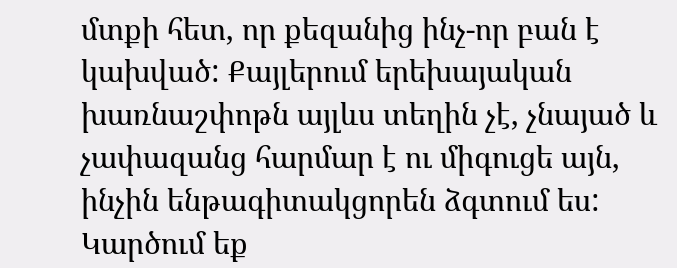մտքի հետ, որ քեզանից ինչ-որ բան է կախված: Քայլերում երեխայական խառնաշփոթն այլևս տեղին չէ, չնայած և չափազանց հարմար է ու միգուցե այն, ինչին ենթագիտակցորեն ձգտում ես: Կարծում եք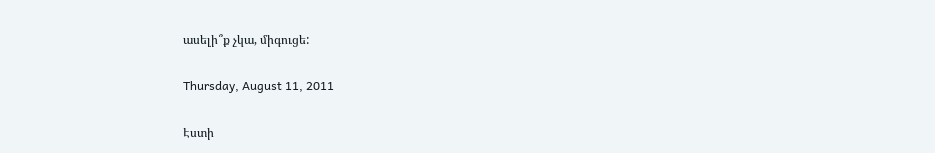ասելի՞ք չկա, միգուցե:

Thursday, August 11, 2011

Էստի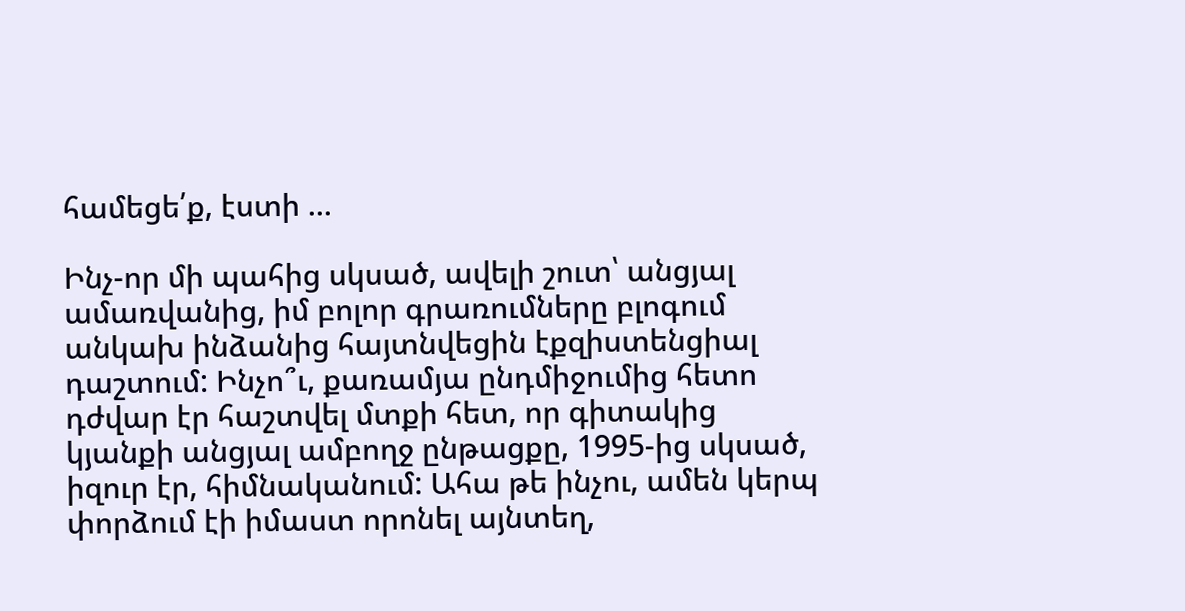համեցե՛ք, էստի ...

Ինչ-որ մի պահից սկսած, ավելի շուտ՝ անցյալ ամառվանից, իմ բոլոր գրառումները բլոգում անկախ ինձանից հայտնվեցին էքզիստենցիալ դաշտում: Ինչո՞ւ, քառամյա ընդմիջումից հետո դժվար էր հաշտվել մտքի հետ, որ գիտակից կյանքի անցյալ ամբողջ ընթացքը, 1995-ից սկսած, իզուր էր, հիմնականում: Ահա թե ինչու, ամեն կերպ փորձում էի իմաստ որոնել այնտեղ,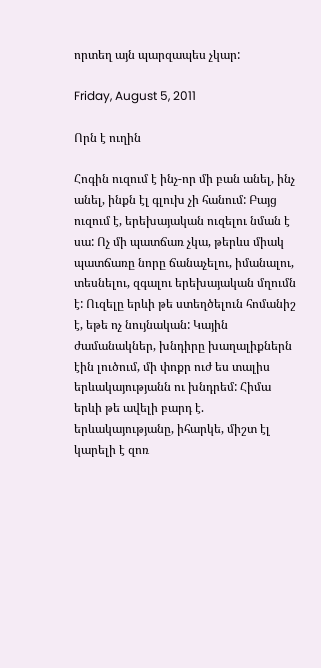որտեղ այն պարզապես չկար:

Friday, August 5, 2011

Որն է ուղին

Հոգին ուզում է ինչ-որ մի բան անել, ինչ անել, ինքն էլ գլուխ չի հանում: Բայց ուզում է, երեխայական ուզելու նման է սա: Ոչ մի պատճառ չկա, թերևս միակ պատճառը նորը ճանաչելու, իմանալու, տեսնելու, զգալու երեխայական մղումն է: Ուզելը երևի թե ստեղծելուն հոմանիշ է, եթե ոչ նույնական: Կային ժամանակներ, խնդիրը խաղալիքներն էին լուծում, մի փոքր ուժ ես տալիս երևակայությանն ու խնդրեմ: Հիմա երևի թե ավելի բարդ է. երևակայությանը, իհարկե, միշտ էլ կարելի է զոռ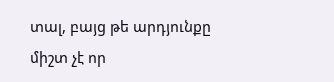տալ, բայց թե արդյունքը միշտ չէ որ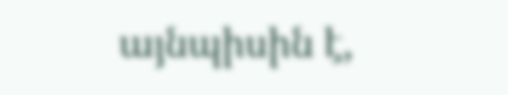այնպիսին է,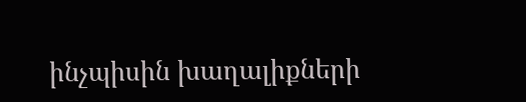ինչպիսին խաղալիքների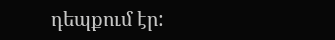դեպքում էր: